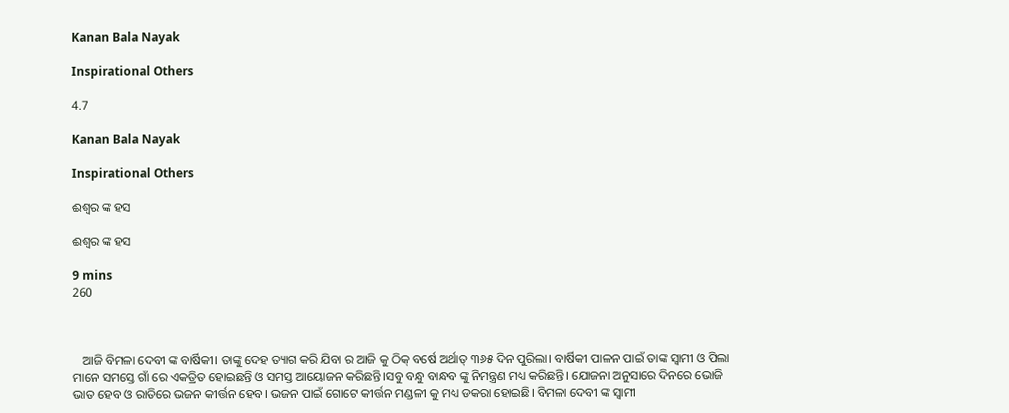Kanan Bala Nayak

Inspirational Others

4.7

Kanan Bala Nayak

Inspirational Others

ଈଶ୍ବର ଙ୍କ ହସ

ଈଶ୍ବର ଙ୍କ ହସ

9 mins
260



   ଆଜି ବିମଳା ଦେବୀ ଙ୍କ ବାର୍ଷିକୀ। ତାଙ୍କୁ ଦେହ ତ୍ୟାଗ କରି ଯିବା ର ଆଜି କୁ ଠିକ୍ ବର୍ଷେ ଅର୍ଥାତ୍ ୩୬୫ ଦିନ ପୁରିଲା। ବାର୍ଷିକୀ ପାଳନ ପାଇଁ ତାଙ୍କ ସ୍ବାମୀ ଓ ପିଲା ମାନେ ସମସ୍ତେ ଗାଁ ରେ ଏକତ୍ରିତ ହୋଇଛନ୍ତି ଓ ସମସ୍ତ ଆୟୋଜନ କରିଛନ୍ତି।ସବୁ ବନ୍ଧୁ ବାନ୍ଧବ ଙ୍କୁ ନିମନ୍ତ୍ରଣ ମଧ୍ୟ କରିଛନ୍ତି। ଯୋଜନା ଅନୁସାରେ ଦିନରେ ଭୋଜି ଭାତ ହେବ ଓ ରାତିରେ ଭଜନ କୀର୍ତ୍ତନ ହେବ। ଭଜନ ପାଇଁ ଗୋଟେ କୀର୍ତ୍ତନ ମଣ୍ଡଳୀ କୁ ମଧ୍ୟ ଡକରା ହୋଇଛି। ବିମଳା ଦେବୀ ଙ୍କ ସ୍ବାମୀ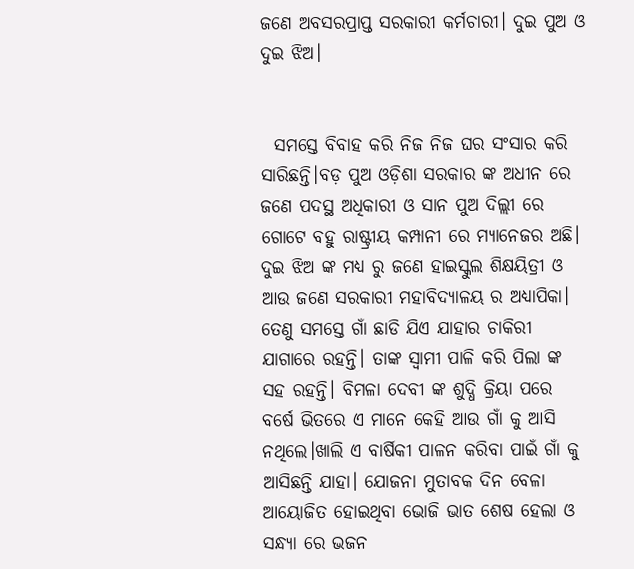ଜଣେ ଅବସରପ୍ରାପ୍ତ ସରକାରୀ କର୍ମଚାରୀ। ଦୁଇ ପୁଅ ଓ ଦୁଇ ଝିଅ।


  ସମସ୍ତେ ବିବାହ କରି ନିଜ ନିଜ ଘର ସଂସାର କରି ସାରିଛନ୍ତି।ବଡ଼ ପୁଅ ଓଡ଼ିଶା ସରକାର ଙ୍କ ଅଧୀନ ରେ ଜଣେ ପଦସ୍ଥ ଅଧିକାରୀ ଓ ସାନ ପୁଅ ଦିଲ୍ଲୀ ରେ ଗୋଟେ ବହୁ ରାଷ୍ଟ୍ରୀୟ କମ୍ପାନୀ ରେ ମ୍ୟାନେଜର ଅଛି। ଦୁଇ ଝିଅ ଙ୍କ ମଧ୍ୟ ରୁ ଜଣେ ହାଇସ୍କୁଲ ଶିକ୍ଷୟିତ୍ରୀ ଓ ଆଉ ଜଣେ ସରକାରୀ ମହାବିଦ୍ୟାଳୟ ର ଅଧ୍ୟାପିକା। ତେଣୁ ସମସ୍ତେ ଗାଁ ଛାଡି ଯିଏ ଯାହାର ଚାକିରୀ ଯାଗାରେ ରହନ୍ତି। ତାଙ୍କ ସ୍ବାମୀ ପାଳି କରି ପିଲା ଙ୍କ ସହ ରହନ୍ତି। ବିମଳା ଦେବୀ ଙ୍କ ଶୁଦ୍ଧି କ୍ରିୟା ପରେ ବର୍ଷେ ଭିତରେ ଏ ମାନେ କେହି ଆଉ ଗାଁ କୁ ଆସି ନଥିଲେ।ଖାଲି ଏ ବାର୍ଷିକୀ ପାଳନ କରିବା ପାଇଁ ଗାଁ କୁ ଆସିଛନ୍ତି ଯାହା। ଯୋଜନା ମୁତାବକ ଦିନ ବେଳା ଆୟୋଜିତ ହୋଇଥିବା ଭୋଜି ଭାତ ଶେଷ ହେଲା ଓ ସନ୍ଧ୍ୟା ରେ ଭଜନ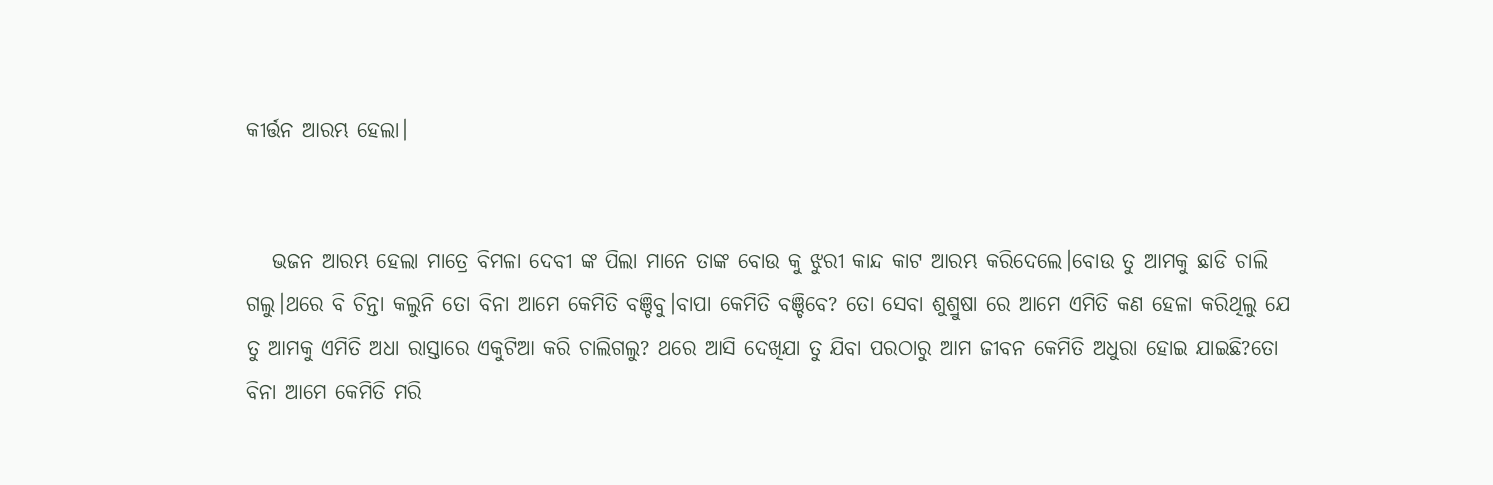କୀର୍ତ୍ତନ ଆରମ୍ଭ ହେଲା।


   ଭଜନ ଆରମ୍ଭ ହେଲା ମାତ୍ରେ ବିମଳା ଦେବୀ ଙ୍କ ପିଲା ମାନେ ତାଙ୍କ ବୋଉ କୁ ଝୁରୀ କାନ୍ଦ କାଟ ଆରମ୍ଭ କରିଦେଲେ।ବୋଉ ତୁ ଆମକୁ ଛାଡି ଚାଲି ଗଲୁ।ଥରେ ବି ଚିନ୍ତା କଲୁନି ତୋ ବିନା ଆମେ କେମିତି ବଞ୍ଚିବୁ।ବାପା କେମିତି ବଞ୍ଚିବେ? ତୋ ସେବା ଶୁଶ୍ରୁଷା ରେ ଆମେ ଏମିତି କଣ ହେଳା କରିଥିଲୁ ଯେ ତୁ ଆମକୁ ଏମିତି ଅଧା ରାସ୍ତାରେ ଏକୁଟିଆ କରି ଚାଲିଗଲୁ‌? ଥରେ ଆସି ଦେଖିଯା ତୁ ଯିବା ପରଠାରୁ ଆମ ଜୀବନ କେମିତି ଅଧୁରା ହୋଇ ଯାଇଛି‌?ତୋ ବିନା ଆମେ କେମିତି ମରି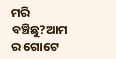ମରି ବଞ୍ଚିଛୁ?ଆମ ର ଗୋଟେ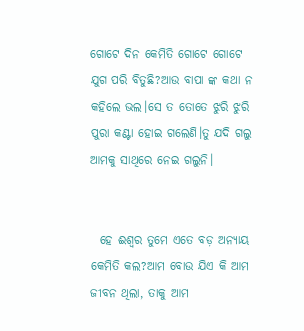ଗୋଟେ ଦିନ କେମିତି ଗୋଟେ ଗୋଟେ ଯୁଗ ପରି ବିତୁଛି?ଆଉ ବାପା ଙ୍କ କଥା ନ କହିଲେ ଭଲ।ସେ ତ ତୋତେ ଝୁରି ଝୁରି ପୁରା କଣ୍ଟା ହୋଇ ଗଲେଣି।ତୁ ଯଦି ଗଲୁ ଆମକୁ ସାଥିରେ ନେଇ ଗଲୁନି।


  ହେ ଈଶ୍ୱର ତୁମେ ଏତେ ବଡ଼ ଅନ୍ୟାୟ କେମିତି କଲ?ଆମ ବୋଉ ଯିଏ କି ଆମ ଜୀବନ ଥିଲା, ତାକୁ ଆମ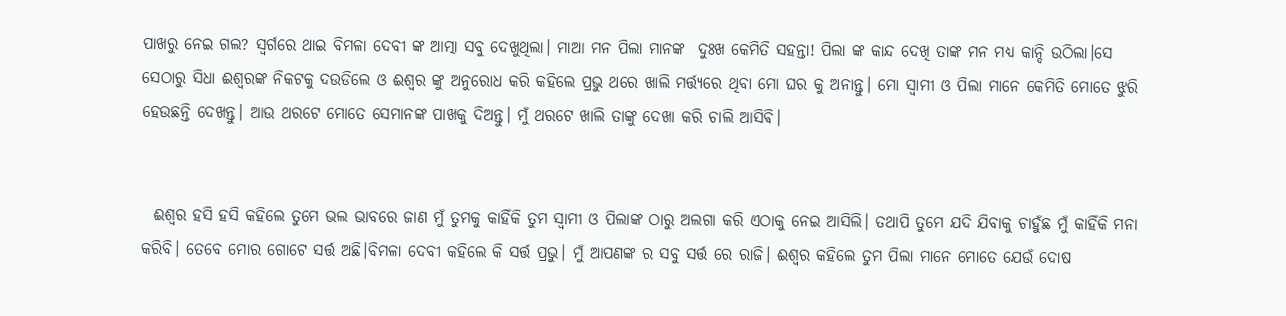ପାଖରୁ ନେଇ ଗଲ? ସ୍ବର୍ଗରେ ଥାଇ ବିମଳା ଦେବୀ ଙ୍କ ଆତ୍ମା ସବୁ ଦେଖୁଥିଲା। ମାଆ ମନ ପିଲା ମାନଙ୍କ  ଦୁଃଖ କେମିତି ସହନ୍ତା! ପିଲା ଙ୍କ କାନ୍ଦ ଦେଖି ତାଙ୍କ ମନ ମଧ୍ୟ କାନ୍ଦି ଉଠିଲା।ସେ ସେଠାରୁ ସିଧା ଈଶ୍ବରଙ୍କ ନିକଟକୁ ଦଉଡିଲେ ଓ ଈଶ୍ୱର ଙ୍କୁ ଅନୁରୋଧ କରି କହିଲେ ପ୍ରଭୁ ଥରେ ଖାଲି ମର୍ତ୍ତ୍ୟରେ ଥିବା ମୋ ଘର କୁ ଅନାନ୍ତୁ। ମୋ ସ୍ବାମୀ ଓ ପିଲା ମାନେ କେମିତି ମୋତେ ଝୁରି ହେଉଛନ୍ତି‌ ଦେଖନ୍ତୁ। ଆଉ ଥରଟେ ମୋତେ ସେମାନଙ୍କ ପାଖକୁ ଦିଅନ୍ତୁ। ମୁଁ ଥରଟେ ଖାଲି ତାଙ୍କୁ ଦେଖା କରି ଚାଲି ଆସିଵି‌।


  ଈଶ୍ୱର ହସି ହସି କହିଲେ ତୁମେ ଭଲ ଭାବରେ ଜାଣ ମୁଁ ତୁମକୁ କାହିଁକି ତୁମ ସ୍ବାମୀ ଓ ପିଲାଙ୍କ ଠାରୁ ଅଲଗା କରି ଏଠାକୁ ନେଇ ଆସିଲି। ତଥାପି ତୁମେ ଯଦି ଯିବାକୁ ଚାହୁଁଛ ମୁଁ କାହିଁକି ମନା କରିବି। ତେବେ ମୋର ଗୋଟେ ସର୍ତ୍ତ ଅଛି।ବିମଳା ଦେବୀ କହିଲେ କି ସର୍ତ୍ତ ପ୍ରଭୁ। ମୁଁ ଆପଣଙ୍କ ର ସବୁ ସର୍ତ୍ତ ରେ ରାଜି। ଈଶ୍ୱର କହିଲେ ତୁମ ପିଲା ମାନେ ମୋତେ ଯେଉଁ ଦୋଷ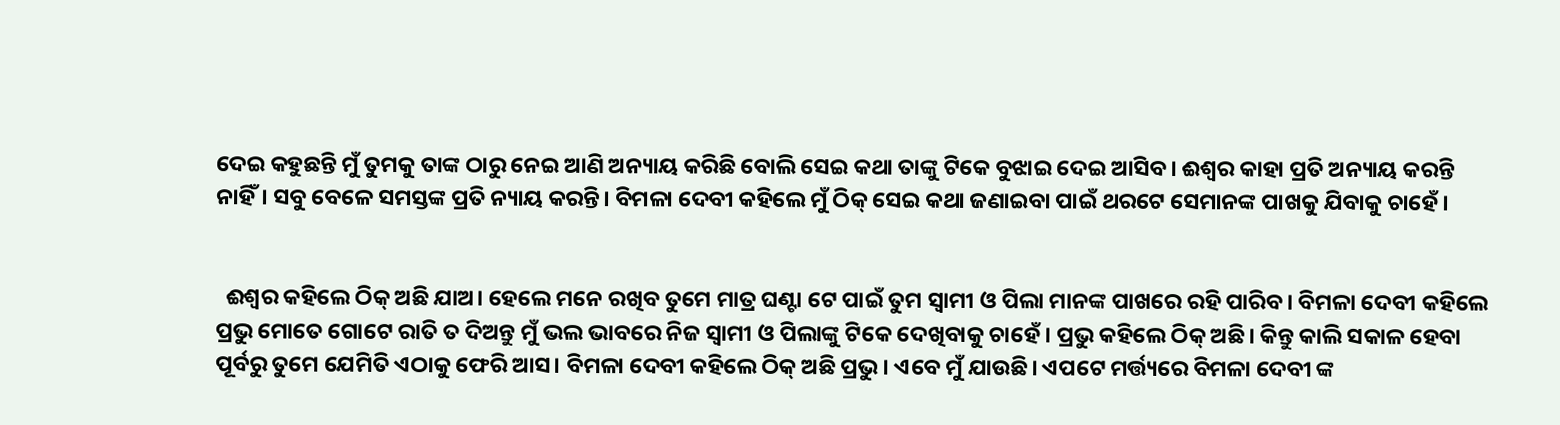ଦେଇ କହୁଛନ୍ତି ମୁଁ ତୁମକୁ ତାଙ୍କ ଠାରୁ ନେଇ ଆଣି ଅନ୍ୟାୟ କରିଛି ବୋଲି ସେଇ କଥା ତାଙ୍କୁ ଟିକେ ବୁଝାଇ ଦେଇ ଆସିବ‌‌। ଈଶ୍ୱର କାହା ପ୍ରତି ଅନ୍ୟାୟ କରନ୍ତି ନାହିଁ। ସବୁ ବେଳେ ସମସ୍ତଙ୍କ ପ୍ରତି ନ୍ୟାୟ କରନ୍ତି। ବିମଳା ଦେବୀ କହିଲେ ମୁଁ ଠିକ୍ ସେଇ କଥା ଜଣାଇବା ପାଇଁ ଥରଟେ ସେମାନଙ୍କ ପାଖକୁ ଯିବାକୁ ଚାହେଁ।


  ଈଶ୍ୱର କହିଲେ ଠିକ୍ ଅଛି ଯାଅ। ହେଲେ ମନେ ରଖିବ ତୁମେ ମାତ୍ର ଘଣ୍ଟା ଟେ ପାଇଁ ତୁମ ସ୍ବାମୀ ଓ ପିଲା ମାନଙ୍କ ପାଖରେ ରହି ପାରିବ। ବିମଳା ଦେବୀ କହିଲେ ପ୍ରଭୁ ମୋତେ ଗୋଟେ ରାତି ତ ଦିଅନ୍ତୁ ମୁଁ ଭଲ ଭାବରେ ନିଜ ସ୍ବାମୀ ଓ ପିଲାଙ୍କୁ ଟିକେ ଦେଖିବାକୁ ଚାହେଁ ‌। ପ୍ରଭୁ କହିଲେ ଠିକ୍ ଅଛି। କିନ୍ତୁ କାଲି ସକାଳ ହେବା ପୂର୍ବରୁ ତୁମେ ଯେମିତି ଏଠାକୁ ଫେରି ଆସ। ବିମଳା ଦେବୀ କହିଲେ ଠିକ୍ ଅଛି ପ୍ରଭୁ। ଏବେ ମୁଁ ଯାଉଛି। ଏପଟେ ମର୍ତ୍ତ୍ୟରେ ବିମଳା ଦେବୀ ଙ୍କ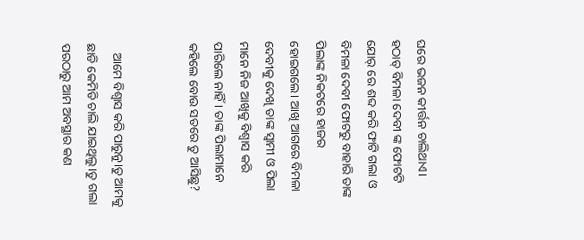ଘରେ ଭଜନ କୀର୍ତ୍ତନ ଚାଲିଥାଏ। ହଠାତ୍ ବିମଳା ଦେବୀ ଙ୍କ ଫୋଟଟି ଯୋର୍ ରେ ଶବ୍ଦ କରି ଫାଟି ଗଲା ଓ ବିମଳା ଦେବୀ ଫୋଟରୁ ବାହାରି ତାଙ୍କ ପିଲାଙ୍କ ନିକଟରେ ହାଜର ହୋଇଗଲେ। ଆଖି ଆଗରେ ବିମଳା ଦେବୀକୁ ଦେଖି ତାଙ୍କ ସ୍ବାମୀ ଓ ପିଲା ମାନେ ନିଜ ଆଖିକୁ ବିଶ୍ବାସ କରି ପାରିଲେ ନାହିଁ। ତାଙ୍କ ପିଲାମାନେ କହିଲେ ବୋଉ ସତରେ ତୁ ଆସିଛୁ‌?


   ଆମେ ବିଶ୍ୱାସ କରି ପାରୁନୁ।ତୁ ଆମକୁ ଛାଡି କେମିତି ଚାଲି ଯାଇଥିଲୁ‌‌।ତୁ ଗଲା ପରଠାରୁ ଆମ ଅବସ୍ଥାର କଣ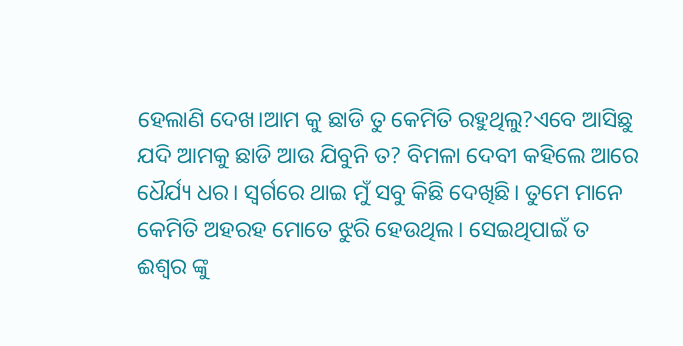ହେଲାଣି ଦେଖ‌।ଆମ କୁ ଛାଡି ତୁ କେମିତି ରହୁଥିଲୁ‌?ଏବେ ଆସିଛୁ ଯଦି ଆମକୁ ଛାଡି ଆଉ ଯିବୁନି ତ? ବିମଳା ଦେବୀ କହିଲେ ଆରେ ଧୈର୍ଯ୍ୟ ଧର। ସ୍ବର୍ଗରେ ଥାଇ ମୁଁ ସବୁ କିଛି ଦେଖିଛି। ତୁମେ ମାନେ କେମିତି ଅହରହ ମୋତେ ଝୁରି ହେଉଥିଲ। ସେଇଥିପାଇଁ ତ ଈଶ୍ୱର ଙ୍କୁ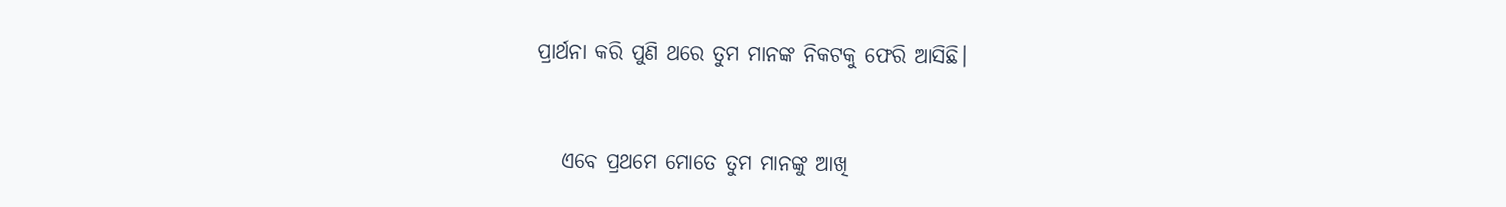ପ୍ରାର୍ଥନା କରି ପୁଣି ଥରେ ତୁମ ମାନଙ୍କ ନିକଟକୁ ଫେରି ଆସିଛି।


   ଏବେ ପ୍ରଥମେ ମୋତେ ତୁମ ମାନଙ୍କୁ ଆଖି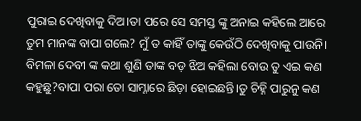ପୁରାଇ ଦେଖିବାକୁ ଦିଅ।ତା ପରେ ସେ ସମସ୍ତ ଙ୍କୁ ଅନାଇ କହିଲେ ଆରେ ତୁମ ମାନଙ୍କ ବାପା ଗଲେ? ମୁଁ ତ କାହିଁ ତାଙ୍କୁ କେଉଁଠି ଦେଖିବାକୁ ପାଉନି। ବିମଳା ଦେବୀ ଙ୍କ କଥା ଶୁଣି ତାଙ୍କ ବଡ଼ ଝିଅ କହିଲା ବୋଉ ତୁ ଏଇ କଣ କହୁଛୁ?ବାପା ପରା ତୋ ସାମ୍ନାରେ ଛିଡ଼ା ହୋଇଛନ୍ତି।ତୁ ଚିହ୍ନି ପାରୁନୁ କଣ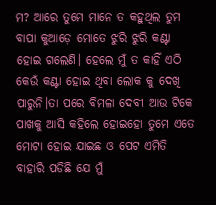ମ? ଆରେ ତୁମେ ମାନେ ତ କହୁଥିଲ ତୁମ ବାପା କୁଆଡ଼େ ମୋତେ ଝୁରି ଝୁରି କଣ୍ଟା ହୋଇ ଗଲେଣି। ହେଲେ ମୁଁ ତ କାହିଁ ଏଠି କେଉଁ କଣ୍ଟା ହୋଇ ଥିବା ଲୋକ କୁ ଦେଖି ପାରୁନି।ତା ପରେ ବିମଳା ଦେବୀ ଆଉ ଟିକେ ପାଖକୁ ଆସି କହିଲେ ହୋଇହୋ ତୁମେ ଏତେ ମୋଟା ହୋଇ ଯାଇଛ ଓ ପେଟ ଏମିତି ବାହାରି ପଡିଛି ଯେ ମୁଁ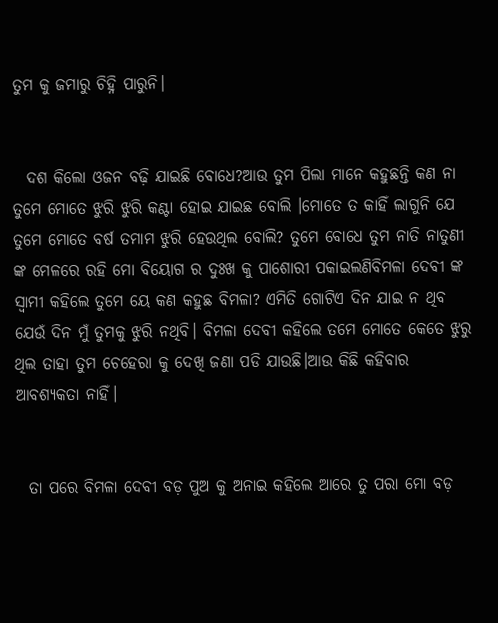ତୁମ କୁ ଜମାରୁ ଚିହ୍ନି ପାରୁନି।


  ଦଶ କିଲୋ ଓଜନ ବଢ଼ି ଯାଇଛି ବୋଧେ?ଆଉ ତୁମ ପିଲା ମାନେ କହୁଛନ୍ତି କଣ ନା ତୁମେ ମୋତେ ଝୁରି ଝୁରି କଣ୍ଟା ହୋଇ ଯାଇଛ‌ ବୋଲି ।ମୋତେ ତ କାହିଁ ‌ଲାଗୁନି ଯେ ତୁମେ ମୋତେ ବର୍ଷ ତମାମ ଝୁରି ହେଉଥିଲ ବୋଲି? ତୁମେ ବୋଧେ ତୁମ‌ ନାତି ନାତୁଣୀ ଙ୍କ ମେଳରେ ରହି ମୋ ବିୟୋଗ ର ଦୁଃଖ କୁ ପାଶୋରୀ ପକାଇଲଣିବିମଳା ଦେବୀ ଙ୍କ ସ୍ବାମୀ କହିଲେ ତୁମେ ୟେ କଣ କହୁଛ ବିମଳା? ଏମିତି ଗୋଟିଏ ଦିନ ଯାଇ ନ ଥିବ ଯେଉଁ ଦିନ ମୁଁ ତୁମକୁ ଝୁରି ନଥିବି। ବିମଳା ଦେବୀ କହିଲେ ତମେ ମୋତେ କେତେ ଝୁରୁ ଥିଲ ତାହା ତୁମ ଚେହେରା କୁ ଦେଖି ଜଣା ପଡି ଯାଉଛି।ଆଉ କିଛି କହିବାର ଆବଶ୍ୟକତା ନାହିଁ।


  ତା ପରେ ବିମଳା ଦେବୀ ବଡ଼ ପୁଅ କୁ ଅନାଇ କହିଲେ ଆରେ ତୁ ପରା ମୋ ବଡ଼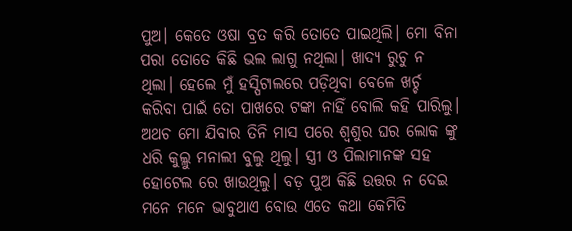ପୁଅ। କେତେ ଓଷା ବ୍ରତ କରି ତୋତେ ପାଇଥିଲି। ମୋ ବିନା ପରା ତୋତେ କିଛି ଭଲ ଲାଗୁ ନଥିଲା। ଖାଦ୍ୟ ରୁଚୁ ନ ଥିଲା। ହେଲେ ମୁଁ ହସ୍ପିଟାଲରେ ପଡ଼ିଥିବା ବେଳେ ଖର୍ଚ୍ଚ କରିବା ପାଇଁ ତୋ ପାଖରେ ଟଙ୍କା ନାହିଁ ବୋଲି କହି ପାରିଲୁ। ଅଥଚ ମୋ ଯିବାର ତିନି ମାସ ପରେ ଶ୍ବଶୁର ଘର ଲୋକ ଙ୍କୁ ଧରି କୁଲ୍ଲୁ ମନାଲୀ ବୁଲୁ ଥିଲୁ। ସ୍ତ୍ରୀ ଓ ପିଲାମାନଙ୍କ ସହ ହୋଟେଲ ରେ ଖାଉଥିଲୁ। ବଡ଼ ପୁଅ କିଛି ଉତ୍ତର ନ ଦେଇ ମନେ ମନେ ଭାବୁଥାଏ ବୋଉ ଏତେ କଥା କେମିତି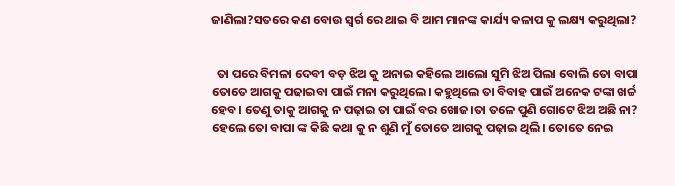ଜାଣିଲା‌?ସତରେ କଣ ବୋଉ ସ୍ବର୍ଗ ରେ ଥାଇ ବି ଆମ ମାନଙ୍କ କାର୍ଯ୍ୟ କଳାପ କୁ ଲକ୍ଷ୍ୟ କରୁଥିଲା?


  ତା ପରେ ବିମଳା ଦେବୀ ବଡ଼ ଝିଅ କୁ ଅନାଇ କହିଲେ ଆଲୋ ସୁମି ଝିଅ ପିଲା ବୋଲି ତୋ ବାପା ତୋତେ ଆଗକୁ ପଢାଇବା ପାଇଁ ମନା କରୁଥିଲେ। କହୁଥିଲେ ତା ବିବାହ ପାଇଁ ଅନେକ ‌ଟଙ୍କା ଖର୍ଚ୍ଚ ହେବ। ତେଣୁ ତାକୁ ଆଗକୁ ନ ପଢ଼ାଇ ତା ପାଇଁ ବର ଖୋଜ।ତା ତଳେ ପୁଣି ଗୋଟେ ଝିଅ ଅଛି ନା? ହେଲେ ତୋ ବାପା ଙ୍କ କିଛି କଥା କୁ ନ ଶୁଣି ମୁଁ ତୋତେ ଆଗକୁ ପଢ଼ାଇ ଥିଲି। ତୋତେ ନେଇ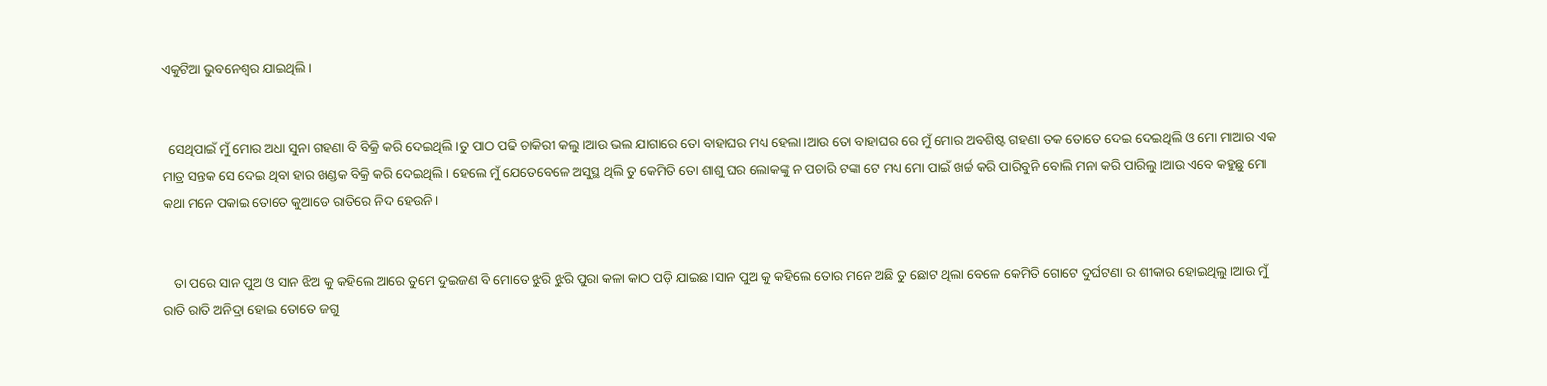ଏକୁଟିଆ ଭୁବନେଶ୍ୱର ଯାଇଥିଲି।


  ସେଥିପାଇଁ ମୁଁ ମୋର ଅଧା ସୁନା ଗହଣା ବି ବିକ୍ରି କରି ଦେଇଥିଲି।ତୁ ପାଠ ପଢି ଚାକିରୀ କଲୁ।ଆଉ ଭଲ ଯାଗାରେ ତୋ ବାହାଘର ମଧ୍ୟ ହେଲା।ଆଉ ତୋ ବାହାଘର ରେ ମୁଁ ମୋର ଅବଶିଷ୍ଟ ଗହଣା ତକ ତୋତେ ଦେଇ ଦେଇଥିଲି ଓ ମୋ ମାଆର ଏକ ମାତ୍ର ସନ୍ତକ ସେ ଦେଇ ଥିବା ହାର ଖଣ୍ଡକ ବିକ୍ରି କରି ଦେଇଥିଲି। ହେଲେ ମୁଁ ଯେତେବେଳେ ଅସୁସ୍ଥ ଥିଲି ତୁ କେମିତି ତୋ ଶାଶୁ ଘର ଲୋକଙ୍କୁ ନ ପଚାରି ଟଙ୍କା ଟେ ମଧ୍ୟ ମୋ ପାଇଁ ଖର୍ଚ୍ଚ କରି ପାରିବୁନି ବୋଲି ମନା କରି ପାରିଲୁ।ଆଉ ଏବେ କହୁଛୁ ମୋ କଥା ମନେ ପକାଇ ତୋତେ କୁଆଡେ ରାତିରେ ନିଦ ହେଉନି।


   ତା ପରେ ସାନ ପୁଅ ଓ ସାନ ଝିଅ କୁ କହିଲେ ଆରେ ତୁମେ ଦୁଇଜଣ ବି ମୋତେ ଝୁରି ଝୁରି ପୁରା କଳା କାଠ ପଡ଼ି ଯାଇଛ।ସାନ ପୁଅ କୁ କହିଲେ ତୋର ମନେ ଅଛି ତୁ ଛୋଟ ଥିଲା ବେଳେ କେମିତି ଗୋଟେ ଦୁର୍ଘଟଣା ର ଶୀକାର ହୋଇଥିଲୁ।ଆଉ ମୁଁ ରାତି ରାତି ଅନିଦ୍ରା ହୋଇ ତୋତେ ଜଗୁ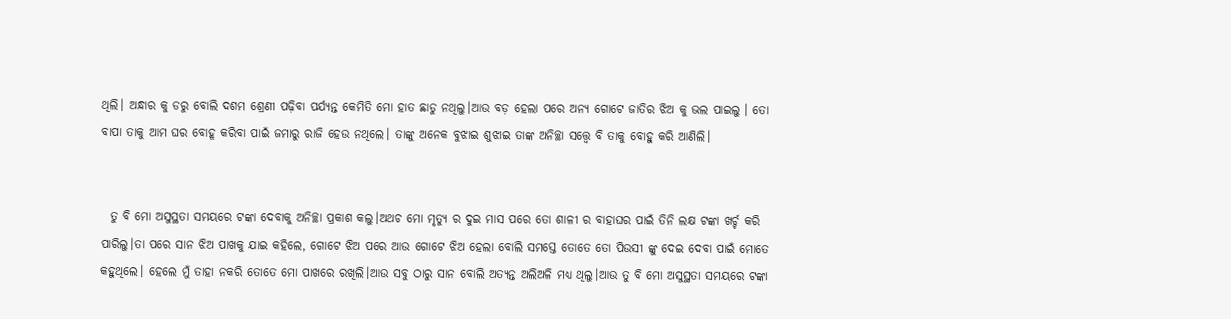ଥିଲି। ଅନ୍ଧାର କୁ ଡରୁ ବୋଲି ଦଶମ ଶ୍ରେଣୀ ପଢ଼ିବା ପର୍ଯ୍ୟନ୍ତ କେମିତି ମୋ ହାତ ଛାଡୁ ନଥିଲୁ।ଆଉ ବଡ଼ ହେଲା ପରେ ଅନ୍ୟ ଗୋଟେ ଜାତିର ଝିଅ କୁ ଭଲ ପାଇଲୁ । ତୋ ବାପା ତାକୁ ଆମ ଘର ବୋହୂ କରିବା ପାଇଁ ଜମାରୁ ରାଜି ହେଉ ନଥିଲେ। ତାଙ୍କୁ ଅନେକ ବୁଝାଇ ଶୁଝାଇ ତାଙ୍କ ଅନିଚ୍ଛା ସତ୍ତ୍ବେ ବି ତାକୁ ବୋହୁ କରି ଆଣିଲି।


  ତୁ ବି ମୋ ଅସୁସ୍ଥତା ସମୟରେ ଟଙ୍କା ଦେବାକୁ ଅନିଚ୍ଛା ପ୍ରକାଶ କଲୁ।ଅଥଚ ମୋ ମୃତ୍ୟୁ ର ଦୁଇ ମାସ ପରେ ତୋ ଶାଳୀ ର ବାହାଘର ପାଇଁ ତିନି ଲକ୍ଷ ଟଙ୍କା ଖର୍ଚ୍ଚ କରି ପାରିଲୁ।ତା ପରେ ସାନ ଝିଅ ପାଖକୁ ଯାଇ କହିଲେ, ଗୋଟେ ଝିଅ ପରେ ଆଉ ଗୋଟେ ଝିଅ ହେଲା ବୋଲି ସମସ୍ତେ ତୋତେ ତୋ ପିଉସୀ ଙ୍କୁ ଦେଇ ଦେବା ପାଇଁ ମୋତେ କହୁଥିଲେ। ହେଲେ ମୁଁ ତାହା ନକରି ତୋତେ ମୋ ପାଖରେ ରଖିଲି।ଆଉ ସବୁ ଠାରୁ ସାନ ବୋଲି ଅତ୍ୟନ୍ତ ଅଲିଅଳି ମଧ୍ୟ ଥିଲୁ।ଆଉ ତୁ ବି ମୋ ଅସୁସ୍ଥତା ସମୟରେ ଟଙ୍କା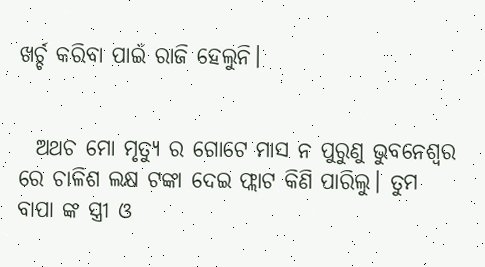ଖର୍ଚ୍ଚ କରିବା ପାଇଁ ରାଜି ହେଲୁନି।


  ଅଥଚ ମୋ ମୃତ୍ୟୁ ର ଗୋଟେ ମାସ ନ ପୁରୁଣୁ ଭୁବନେଶ୍ଵର ରେ ଚାଳିଶ ଲକ୍ଷ ଟଙ୍କା ଦେଇ ଫ୍ଲାଟ କିଣି ପାରିଲୁ। ତୁମ ବାପା ଙ୍କ ସ୍ତ୍ରୀ ଓ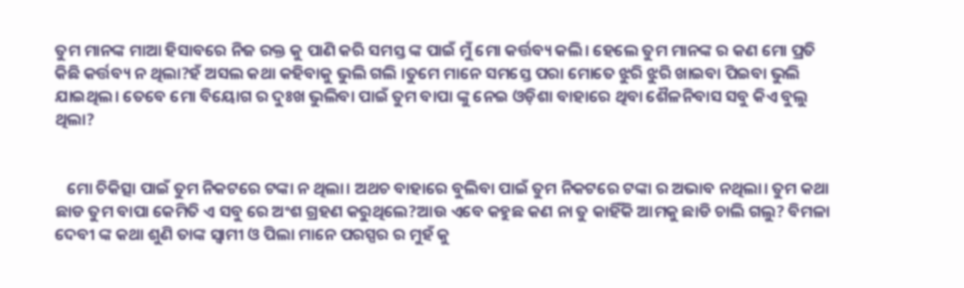ତୁମ ମାନଙ୍କ ମାଆ ହିସାବରେ ନିଜ ରକ୍ତ କୁ ପାଣି କରି ସମସ୍ତ ଙ୍କ ପାଇଁ ମୁଁ ମୋ କର୍ତ୍ତବ୍ୟ କଲି। ହେଲେ ତୁମ ମାନଙ୍କ ର କଣ ମୋ ପ୍ରତି କିଛି କର୍ତ୍ତବ୍ୟ ନ ଥିଲା?ହଁ ଅସଲ କଥା କହିବାକୁ ଭୁଲି ଗଲି ।ତୁମେ ମାନେ ସମସ୍ତେ ପରା ମୋତେ ଝୁରି ଝୁରି ଖାଇବା ପିଇବା ଭୁଲି ଯାଇଥିଲ। ତେବେ ମୋ ବିୟୋଗ ର ଦୁଃଖ ଭୁଲିବା ପାଇଁ ତୁମ ବାପା ଙ୍କୁ ନେଇ ଓଡ଼ିଶା ବାହାରେ ଥିବା ଶୈଳନିବାସ ସବୁ କିଏ ବୁଲୁ ଥିଲା?


   ମୋ ଚିକିତ୍ସା ପାଇଁ ତୁମ ନିକଟରେ ଟଙ୍କା ନ ଥିଲା। ଅଥଚ ବାହାରେ ବୁଲିବା ପାଇଁ ତୁମ ନିକଟରେ ଟଙ୍କା ର ଅଭାବ ନଥିଲା। ତୁମ କଥା ଛାଡ ତୁମ ବାପା କେମିତି ଏ ସବୁ ରେ ଅଂଶ ଗ୍ରହଣ କରୁଥିଲେ?ଆଉ ଏବେ କହୁଛ କଣ ନା ତୁ କାହିଁକି ଆମକୁ ଛାଡି ଚାଲି ଗଲୁ? ବିମଳା ଦେବୀ ଙ୍କ କଥା ଶୁଣି ତାଙ୍କ ସ୍ବାମୀ ଓ ପିଲା ମାନେ ପରସ୍ପର ର ମୁହଁ କୁ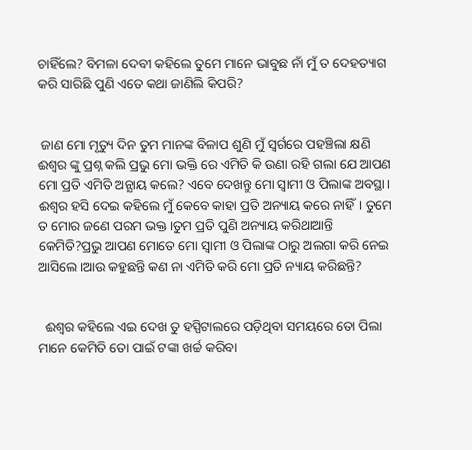ଚାହିଁଲେ? ବିମଳା ଦେବୀ କହିଲେ ତୁମେ ମାନେ ଭାବୁଛ ନାଁ ମୁଁ ତ ଦେହତ୍ୟାଗ କରି ସାରିଛି ପୁଣି ଏତେ କଥା ଜାଣିଲି କିପରି?


 ଜାଣ ମୋ ମୃତ୍ୟୁ ଦିନ ତୁମ ମାନଙ୍କ ବିଳାପ ଶୁଣି ମୁଁ ସ୍ୱର୍ଗରେ ପହଞ୍ଚିଲା କ୍ଷଣି ଈଶ୍ୱର ଙ୍କୁ ପ୍ରଶ୍ନ କଲି ପ୍ରଭୁ ମୋ ଭକ୍ତି ରେ ଏମିତି କି ଉଣା ରହି ଗଲା ଯେ ଆପଣ ମୋ ପ୍ରତି ଏମିତି ଅନ୍ଯାୟ କଲେ? ଏବେ ଦେଖନ୍ତୁ ମୋ ସ୍ବାମୀ ଓ ପିଲାଙ୍କ ଅବସ୍ଥା। ଈଶ୍ୱର ହସି ଦେଇ କହିଲେ ମୁଁ କେବେ କାହା ପ୍ରତି ଅନ୍ୟାୟ କରେ ନାହିଁ। ତୁମେ ତ ମୋର ଜଣେ ପରମ ଭକ୍ତ।ତୁମ ପ୍ରତି ପୁଣି ଅନ୍ୟାୟ କରିଥାଆନ୍ତି କେମିତି?ପ୍ରଭୁ ଆପଣ ମୋତେ ମୋ ସ୍ବାମୀ ଓ ପିଲାଙ୍କ ଠାରୁ ଅଲଗା କରି ନେଇ ଆସିଲେ।ଆଉ କହୁଛନ୍ତି କଣ ନା ଏମିତି କରି ମୋ ପ୍ରତି ନ୍ୟାୟ କରିଛନ୍ତି?


  ଈଶ୍ୱର କହିଲେ ଏଇ ଦେଖ ତୁ ହସ୍ପିଟାଲରେ ପଡ଼ିଥିବା ସମୟରେ ତୋ ପିଲା ମାନେ କେମିତି ତୋ ପାଇଁ ଟଙ୍କା ଖର୍ଚ୍ଚ କରିବା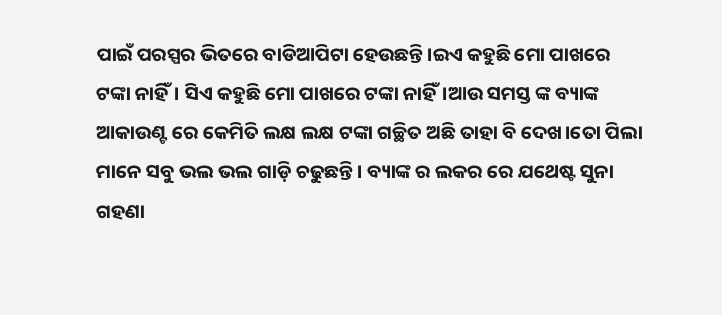ପାଇଁ ପରସ୍ପର ଭିତରେ ବାଡିଆପିଟା ହେଉଛନ୍ତି।ଇଏ କହୁଛି ମୋ ପାଖରେ ଟଙ୍କା ନାହିଁ। ସିଏ କହୁଛି ମୋ ପାଖରେ ଟଙ୍କା ନାହିଁ।ଆଉ ସମସ୍ତ ଙ୍କ ବ୍ୟାଙ୍କ ଆକାଉଣ୍ଟ ରେ କେମିତି ଲକ୍ଷ ଲକ୍ଷ ଟଙ୍କା ଗଚ୍ଛିତ ଅଛି ତାହା ବି ଦେଖ।ତୋ ପିଲା ମାନେ ସବୁ ଭଲ ଭଲ ଗାଡ଼ି ଚଢୁଛନ୍ତି ‌। ବ୍ୟାଙ୍କ ର ଲକର ରେ ଯଥେଷ୍ଟ ସୁନା ଗହଣା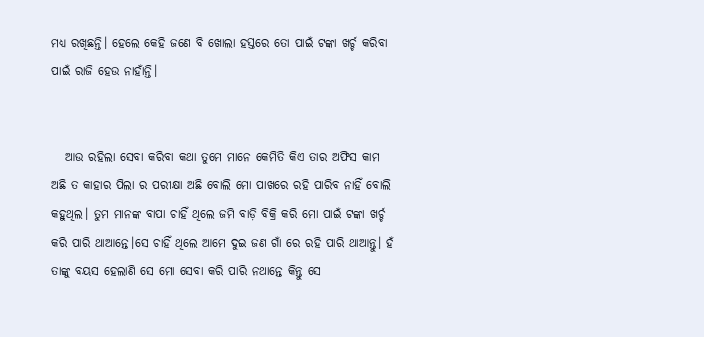ମଧ୍ୟ ରଖିଛନ୍ତି। ହେଲେ କେହି ଜଣେ ବି ଖୋଲା ହସ୍ତରେ ତୋ ପାଇଁ ଟଙ୍କା ଖର୍ଚ୍ଚ କରିବା ପାଇଁ ରାଜି ହେଉ ନାହାଁନ୍ତି।


   ଆଉ ରହିଲା ସେବା କରିବା କଥା ତୁମେ ମାନେ କେମିତି କିଏ ତାର ଅଫିସ କାମ ଅଛି ତ କାହାର ପିଲା ର ପରୀକ୍ଷା ଅଛି ବୋଲି ମୋ ପାଖରେ ରହି ପାରିବ ନାହିଁ ବୋଲି କହୁଥିଲ। ତୁମ ମାନଙ୍କ ବାପା ଚାହିଁ ଥିଲେ ଜମି ବାଡ଼ି ବିକ୍ରି କରି ମୋ ପାଇଁ ଟଙ୍କା ଖର୍ଚ୍ଚ କରି ପାରି ଥାଆନ୍ତେ।ସେ ଚାହିଁ ଥିଲେ ଆମେ ଦୁଇ ଜଣ ଗାଁ ରେ ରହି ପାରି ଥାଆନ୍ତୁ। ହଁ ତାଙ୍କୁ ବୟସ ହେଲାଣି ସେ ମୋ ସେବା କରି ପାରି ନଥାନ୍ତେ କିନ୍ତୁ ସେ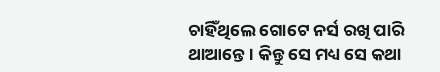ଚାହିଁଥିଲେ ଗୋଟେ ନର୍ସ ରଖି ପାରି ଥାଆନ୍ତେ। କିନ୍ତୁ ସେ ମଧ୍ୟ ସେ କଥା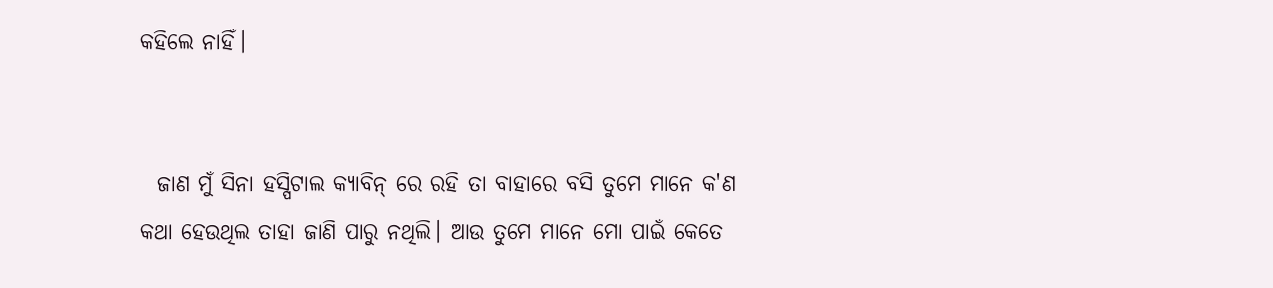କହିଲେ ନାହିଁ।


  ଜାଣ ମୁଁ ସିନା ହସ୍ପିଟାଲ କ୍ୟାବିନ୍ ରେ ରହି ତା ବାହାରେ ବସି ତୁମେ ମାନେ କ'ଣ କଥା ହେଉଥିଲ ତାହା ଜାଣି ପାରୁ ନଥିଲି। ଆଉ ତୁମେ ମାନେ ମୋ ପାଇଁ କେତେ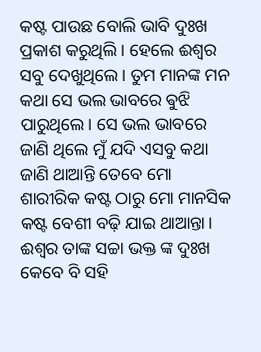କଷ୍ଟ ପାଉଛ ବୋଲି ଭାବି ଦୁଃଖ ପ୍ରକାଶ କରୁଥିଲି । ହେଲେ ଈଶ୍ୱର ସବୁ ଦେଖୁଥିଲେ। ତୁମ ମାନଙ୍କ ମନ କଥା ସେ ଭଲ ଭାବରେ ଵୁଝି ପାରୁଥିଲେ। ସେ ଭଲ ଭାବରେ ଜାଣି ଥିଲେ ମୁଁ ଯଦି ଏସବୁ କଥା ଜାଣି ଥାଆନ୍ତି ତେବେ ମୋ ଶାରୀରିକ କଷ୍ଟ ଠାରୁ ମୋ ମାନସିକ କଷ୍ଟ ବେଶୀ ବଢ଼ି ଯାଇ ଥାଆନ୍ତା। ଈଶ୍ୱର ତାଙ୍କ ସଚ୍ଚା ଭକ୍ତ ଙ୍କ ଦୁଃଖ କେବେ ବି ସହି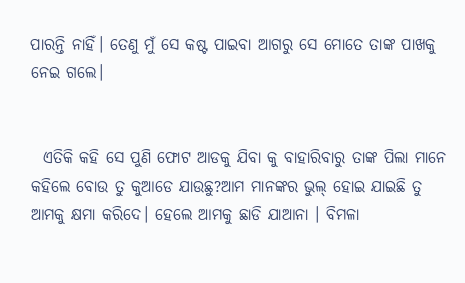ପାରନ୍ତି ନାହିଁ। ତେଣୁ ମୁଁ ସେ କଷ୍ଟ ପାଇବା ଆଗରୁ ସେ ମୋତେ ତାଙ୍କ ପାଖକୁ ନେଇ ଗଲେ।


  ଏତିକି କହି ସେ ପୁଣି ଫୋଟ ଆଡକୁ ଯିବା କୁ ବାହାରିବାରୁ ତାଙ୍କ ପିଲା ମାନେ କହିଲେ ବୋଉ ତୁ କୁଆଡେ ଯାଉଛୁ?ଆମ ମାନଙ୍କର ଭୁଲ୍ ହୋଇ ଯାଇଛି ତୁ ଆମକୁ କ୍ଷମା କରିଦେ। ହେଲେ ଆମକୁ ଛାଡି ଯାଆନା । ବିମଳା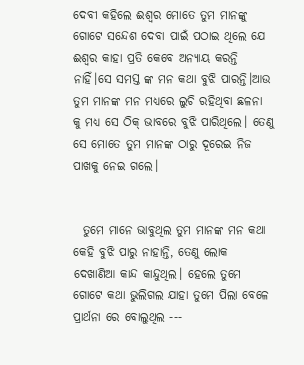ଦେବୀ କହିଲେ ଈଶ୍ୱର ମୋତେ ତୁମ ମାନଙ୍କୁ ଗୋଟେ ସନ୍ଦେଶ ଦେବା ପାଇଁ ପଠାଇ ଥିଲେ ଯେ ଈଶ୍ୱର କାହା ପ୍ରତି କେବେ ଅନ୍ୟାୟ କରନ୍ତି ନାହିଁ।ସେ ସମସ୍ତ ଙ୍କ ମନ କଥା ବୁଝି ପାରନ୍ତି।ଆଉ ତୁମ ମାନଙ୍କ ମନ ମଧ୍ୟରେ ଲୁଚି ରହିଥିବା ଛଳନା କୁ ମଧ୍ୟ ସେ ଠିକ୍ ଭାବରେ ବୁଝି ପାରିଥିଲେ। ତେଣୁ ସେ ମୋତେ ତୁମ ମାନଙ୍କ ଠାରୁ ଦୂରେଇ ନିଜ ପାଖକୁ ନେଇ ଗଲେ।


  ତୁମେ ମାନେ ଭାବୁଥିଲ ତୁମ ମାନଙ୍କ ମନ କଥା କେହି ବୁଝି ପାରୁ ନାହାନ୍ତି, ତେଣୁ ଲୋକ ଦେଖାଣିଆ କାନ୍ଦ କାନ୍ଦୁଥିଲ। ହେଲେ ତୁମେ ଗୋଟେ କଥା ଭୁଲିଗଲ ଯାହା ତୁମେ ପିଲା ବେଳେ ପ୍ରାର୍ଥନା ରେ ବୋଲୁଥିଲ ---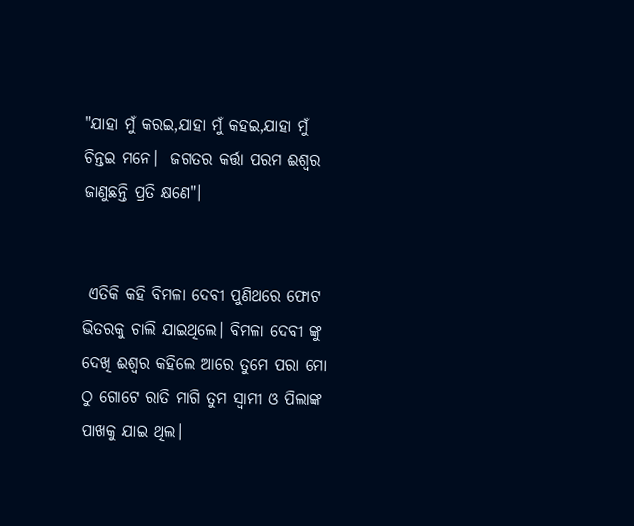"ଯାହା ମୁଁ କରଇ,ଯାହା ମୁଁ କହଇ,ଯାହା ମୁଁ ଚିନ୍ତଇ ମନେ।  ଜଗତର କର୍ତ୍ତା ପରମ ଈଶ୍ଵର ଜାଣୁଛନ୍ତି ପ୍ରତି କ୍ଷଣେ"।


 ଏତିକି କହି ବିମଳା ଦେବୀ ପୁଣିଥରେ ଫୋଟ ଭିତରକୁ ଚାଲି ଯାଇଥିଲେ। ବିମଳା ଦେବୀ ଙ୍କୁ ଦେଖି ଈଶ୍ୱର କହିଲେ ଆରେ ତୁମେ ପରା ମୋ ଠୁ ଗୋଟେ ରାତି ମାଗି ତୁମ ସ୍ବାମୀ ଓ ପିଲାଙ୍କ ପାଖକୁ ଯାଇ ଥିଲ।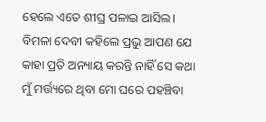ହେଲେ ଏତେ ଶୀଘ୍ର ପଳାଇ ଆସିଲ। ବିମଳା ଦେବୀ କହିଲେ ପ୍ରଭୁ ଆପଣ ଯେ କାହା ପ୍ରତି ଅନ୍ୟାୟ କରନ୍ତି ନାହିଁ ସେ କଥା ମୁଁ ମର୍ତ୍ତ୍ୟରେ ଥିବା ମୋ ଘରେ ପହଞ୍ଚିବା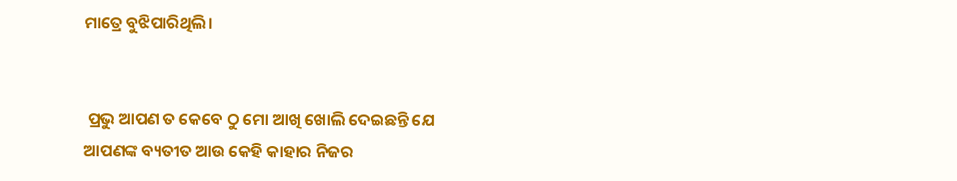ମାତ୍ରେ ବୁଝିପାରିଥିଲି।


 ପ୍ରଭୁ ଆପଣ ତ କେବେ ଠୁ ମୋ ଆଖି ଖୋଲି ଦେଇଛନ୍ତି ଯେ ଆପଣଙ୍କ ବ୍ୟତୀତ ଆଉ କେହି କାହାର ନିଜର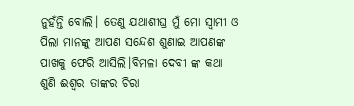ନୁହଁନ୍ତି ବୋଲି। ତେଣୁ ଯଥାଶୀଘ୍ର ମୁଁ ମୋ ସ୍ବାମୀ ଓ ପିଲା ମାନଙ୍କୁ ଆପଣ ସନ୍ଦେଶ ଶୁଣାଇ ଆପଣଙ୍କ ପାଖକୁ ଫେରି ଆସିଲି।ବିମଳା ଦେବୀ ଙ୍କ କଥା ଶୁଣି ଈଶ୍ୱର ତାଙ୍କର ଚିରା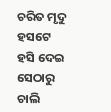ଚରିତ ମୃଦୁ ହସଟେ ହସି ଦେଇ ସେଠାରୁ ଚାଲି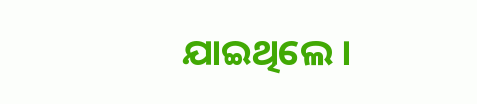ଯାଇଥିଲେ ‌‌।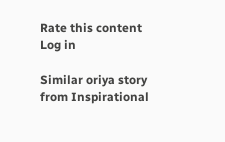Rate this content
Log in

Similar oriya story from Inspirational